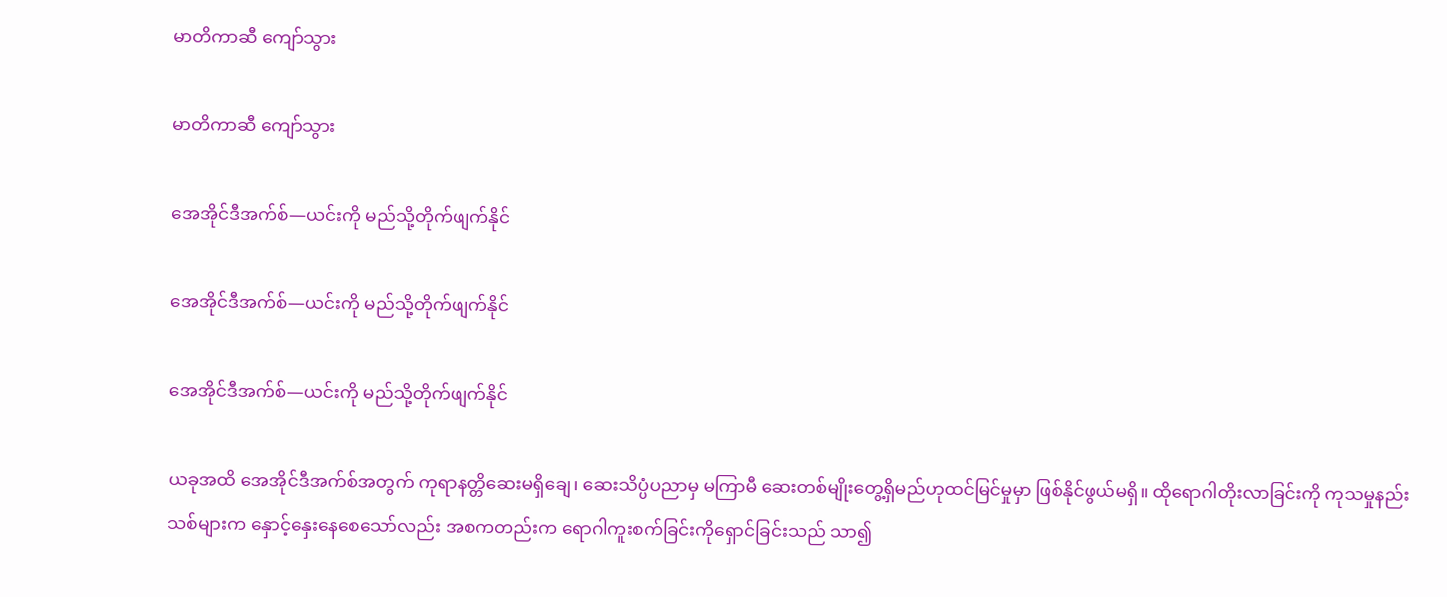မာတိကာဆီ ကျော်သွား

မာတိကာဆီ ကျော်သွား

အေအိုင်ဒီအက်စ်—ယင်းကို မည်သို့တိုက်ဖျက်နိုင်

အေအိုင်ဒီအက်စ်—ယင်းကို မည်သို့တိုက်ဖျက်နိုင်

အေအိုင်ဒီအက်စ်—ယင်းကို မည်သို့တိုက်ဖျက်နိုင်

ယခုအထိ အေအိုင်ဒီအက်စ်အတွက် ကုရာနတ္တိဆေးမရှိချေ၊ ဆေးသိပ္ပံပညာမှ မကြာမီ ဆေးတစ်မျိုးတွေ့ရှိမည်ဟုထင်မြင်မှုမှာ ဖြစ်နိုင်ဖွယ်မရှိ။ ထိုရောဂါတိုးလာခြင်းကို ကုသမှုနည်းသစ်များက နှောင့်နှေးနေစေသော်လည်း အစကတည်းက ရောဂါကူးစက်ခြင်းကိုရှောင်ခြင်းသည် သာ၍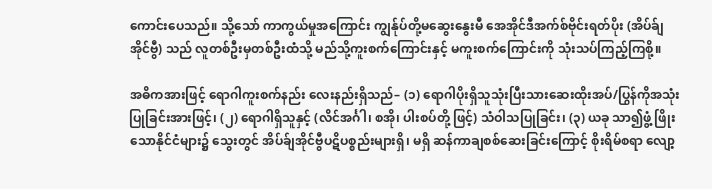ကောင်းပေသည်။ သို့သော် ကာကွယ်မှုအကြောင်း ကျွန်ုပ်တို့မဆွေးနွေးမီ အေအိုင်ဒီအက်စ်ဗိုင်းရတ်ပိုး (အိပ်ခ်ျအိုင်ဗွီ) သည် လူတစ်ဦးမှတစ်ဦးထံသို့ မည်သို့ကူးစက်ကြောင်းနှင့် မကူးစက်ကြောင်းကို သုံးသပ်ကြည့်ကြစို့။

အဓိကအားဖြင့် ရောဂါကူးစက်နည်း လေးနည်းရှိသည်– (၁) ရောဂါပိုးရှိသူသုံးပြီးသားဆေးထိုးအပ်/ပြွန်ကိုအသုံးပြုခြင်းအားဖြင့်၊ (၂) ရောဂါရှိသူနှင့် (လိင်အင်္ဂါ၊ စအို၊ ပါးစပ်တို့ ဖြင့်) သံဝါသပြုခြင်း၊ (၃) ယခု သာ၍ဖွံ့ ဖြိုးသောနိုင်ငံများ၌ သွေးတွင် အိပ်ခ်ျအိုင်ဗွီပဋိပစ္စည်းများရှိ၊ မရှိ ဆန်ကာချစစ်ဆေးခြင်းကြောင့် စိုးရိမ်စရာ လျော့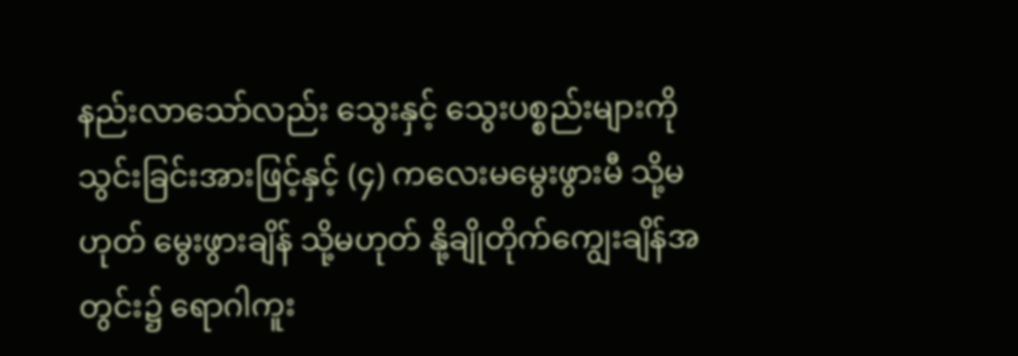နည်းလာသော်လည်း သွေးနှင့် သွေးပစ္စည်းများကို သွင်းခြင်းအားဖြင့်နှင့် (၄) ကလေးမမွေးဖွားမီ သို့မဟုတ် မွေးဖွားချိန် သို့မဟုတ် နို့ချိုတိုက်ကျွေးချိန်အတွင်း၌ ရောဂါကူး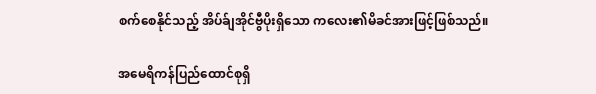စက်စေနိုင်သည့် အိပ်ခ်ျအိုင်ဗွီပိုးရှိသော ကလေး၏မိခင်အားဖြင့်ဖြစ်သည်။

အမေရိကန်ပြည်ထောင်စုရှိ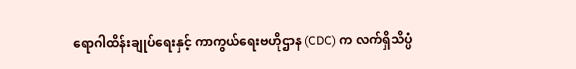ရောဂါထိန်းချုပ်ရေးနှင့် ကာကွယ်ရေးဗဟိုဌာန (CDC) က လက်ရှိသိပ္ပံ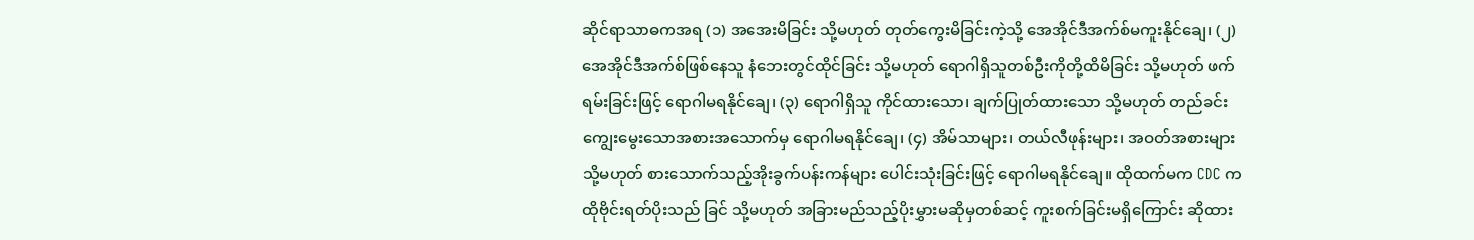ဆိုင်ရာသာဓကအရ (၁) အအေးမိခြင်း သို့မဟုတ် တုတ်ကွေးမိခြင်းကဲ့သို့ အေအိုင်ဒီအက်စ်မကူးနိုင်ချေ၊ (၂) အေအိုင်ဒီအက်စ်ဖြစ်နေသူ နံဘေးတွင်ထိုင်ခြင်း သို့မဟုတ် ရောဂါရှိသူတစ်ဦးကိုတို့ထိမိခြင်း သို့မဟုတ် ဖက်ရမ်းခြင်းဖြင့် ရောဂါမရနိုင်ချေ၊ (၃) ရောဂါရှိသူ ကိုင်ထားသော၊ ချက်ပြုတ်ထားသော သို့မဟုတ် တည်ခင်းကျွေးမွေးသောအစားအသောက်မှ ရောဂါမရနိုင်ချေ၊ (၄) အိမ်သာများ၊ တယ်လီဖုန်းများ၊ အဝတ်အစားများ သို့မဟုတ် စားသောက်သည့်အိုးခွက်ပန်းကန်များ ပေါင်းသုံးခြင်းဖြင့် ရောဂါမရနိုင်ချေ။ ထိုထက်မက CDC ကထိုဗိုင်းရတ်ပိုးသည် ခြင် သို့မဟုတ် အခြားမည်သည့်ပိုးမွှားမဆိုမှတစ်ဆင့် ကူးစက်ခြင်းမရှိကြောင်း ဆိုထား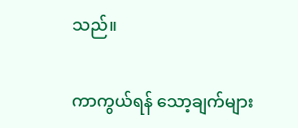သည်။

ကာကွယ်ရန် သော့ချက်များ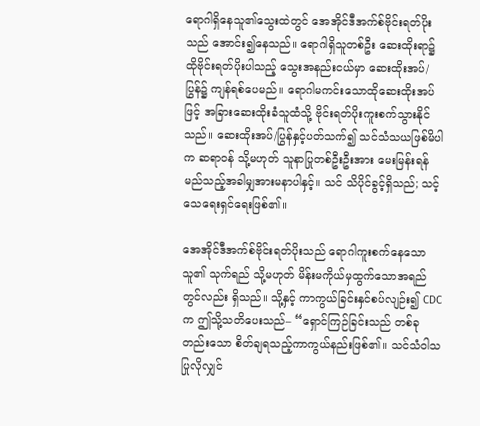ရောဂါရှိနေသူ၏သွေးထဲတွင် အေအိုင်ဒီအက်စ်ဗိုင်းရတ်ပိုးသည် အောင်း၍နေသည်။ ရောဂါရှိသူတစ်ဦး ဆေးထိုးရာ၌ ထိုဗိုင်းရတ်ပိုးပါသည့် သွေးအနည်းငယ်မှာ ဆေးထိုးအပ်/ပြွန်၌ ကျန်ရစ်ပေမည်။ ရောဂါမကင်းသောထိုဆေးထိုးအပ်ဖြင့် အခြားဆေးထိုးခံသူထံသို့ ဗိုင်းရတ်ပိုးကူးစက်သွားနိုင်သည်။ ဆေးထိုးအပ်/ပြွန်နှင့်ပတ်သက်၍ သင်သံသယဖြစ်မိပါက ဆရာဝန် သို့မဟုတ် သူနာပြုတစ်ဦးဦးအား မေးမြန်းရန် မည်သည့်အခါမျှအားမနာပါနှင့်။ သင် သိပိုင်ခွင့်ရှိသည်; သင့်သေရေးရှင်ရေးဖြစ်၏။

အေအိုင်ဒီအက်စ်ဗိုင်းရတ်ပိုးသည် ရောဂါကူးစက်နေသောသူ၏ သုက်ရည် သို့မဟုတ် မိန်းမကိုယ်မှထွက်သောအရည်တွင်လည်း ရှိသည်။ သို့နှင့် ကာကွယ်ခြင်းနှင်စပ်လျဉ်း၍ CDC က ဤသို့သတိပေးသည်– “ရှောင်ကြဉ်ခြင်းသည် တစ်ခုတည်းသော စိတ်ချရသည့်ကာကွယ်နည်းဖြစ်၏။ သင်သံဝါသပြုလိုလျှင်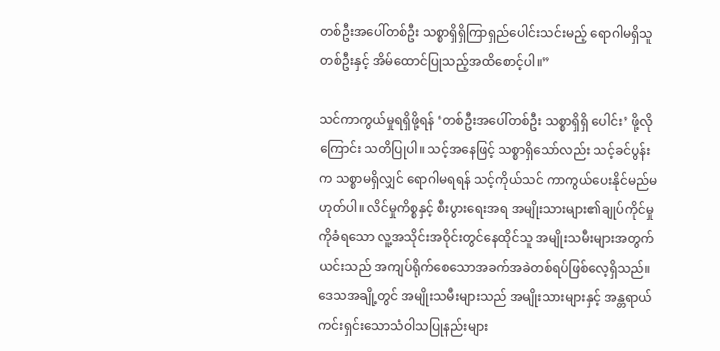တစ်ဦးအပေါ်တစ်ဦး သစ္စာရှိရှိကြာရှည်ပေါင်းသင်းမည့် ရောဂါမရှိသူတစ်ဦးနှင့် အိမ်ထောင်ပြုသည့်အထိစောင့်ပါ။”

သင်ကာကွယ်မှုရရှိဖို့ရန် ‘တစ်ဦးအပေါ်တစ်ဦး သစ္စာရှိရှိ ပေါင်း’ ဖို့လိုကြောင်း သတိပြုပါ။ သင့်အနေဖြင့် သစ္စာရှိသော်လည်း သင့်ခင်ပွန်းက သစ္စာမရှိလျှင် ရောဂါမရရန် သင့်ကိုယ်သင် ကာကွယ်ပေးနိုင်မည်မဟုတ်ပါ။ လိင်မှုကိစ္စနှင့် စီးပွားရေးအရ အမျိုးသားများ၏ချုပ်ကိုင်မှုကိုခံရသော လူ့အသိုင်းအဝိုင်းတွင်နေထိုင်သူ အမျိုးသမီးများအတွက် ယင်းသည် အကျပ်ရိုက်စေသောအခက်အခဲတစ်ရပ်ဖြစ်လေ့ရှိသည်။ ဒေသအချို့တွင် အမျိုးသမီးများသည် အမျိုးသားများနှင့် အန္တရာယ်ကင်းရှင်းသောသံဝါသပြုနည်းများ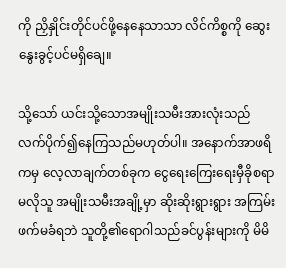ကို ညှိနှိုင်းတိုင်ပင်ဖို့နေနေသာသာ လိင်ကိစ္စကို ဆွေးနွေးခွင့်ပင်မရှိချေ။

သို့သော် ယင်းသို့သောအမျိုးသမီးအားလုံးသည် လက်ပိုက်၍နေကြသည်မဟုတ်ပါ။ အနောက်အာဖရိကမှ လေ့လာချက်တစ်ခုက ငွေရေးကြေးရေးမှီခိုစရာမလိုသူ အမျိုးသမီးအချို့မှာ ဆိုးဆိုးရွားရွား အကြမ်းဖက်မခံရဘဲ သူတို့၏ရောဂါသည်ခင်ပွန်းများကို မိမိ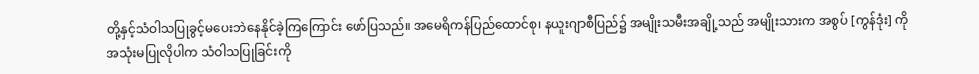တို့နှင့်သံဝါသပြုခွင့်မပေးဘဲနေနိုင်ခဲ့ကြကြောင်း ဖော်ပြသည်။ အမေရိကန်ပြည်ထောင်စု၊ နယူးဂျာစီပြည်၌ အမျိုးသမီးအချို့သည် အမျိုးသားက အစွပ် [ကွန်ဒုံး] ကို အသုံးမပြုလိုပါက သံဝါသပြုခြင်းကို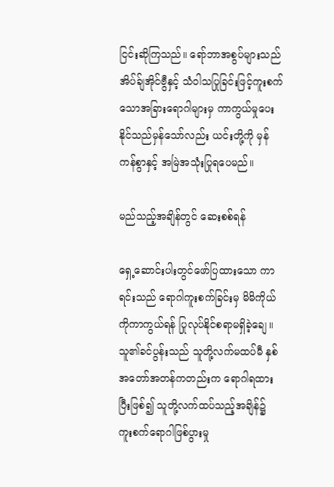ငြင်းဆိုကြသည်။ ရော်ဘာအစွပ်များသည် အိပ်ခ်ျအိုင်ဗွီနှင့် သံဝါသပြုခြင်းဖြင့်ကူးစက်သောအခြားရောဂါများမှ ကာကွယ်မှုပေးနိုင်သည်မှန်သော်လည်း ယင်းတို့ကို မှန်ကန်စွာနှင့် အမြဲအသုံးပြုရပေမည်။

မည်သည့်အချိန်တွင် ဆေးစစ်ရန်

ရှေ့ဆောင်းပါးတွင်ဖော်ပြထားသော ကာရင်းသည် ရောဂါကူးစက်ခြင်းမှ မိမိကိုယ်ကိုကာကွယ်ရန် ပြုလုပ်နိုင်စရာမရှိခဲ့ချေ။ သူ၏ခင်ပွန်းသည် သူတို့လက်မထပ်မီ နှစ်အတော်အတန်ကတည်းက ရောဂါရထားပြီးဖြစ်၍ သူတို့လက်ထပ်သည့်အချိန်၌ ကူးစက်ရောဂါဖြစ်ပွားမှု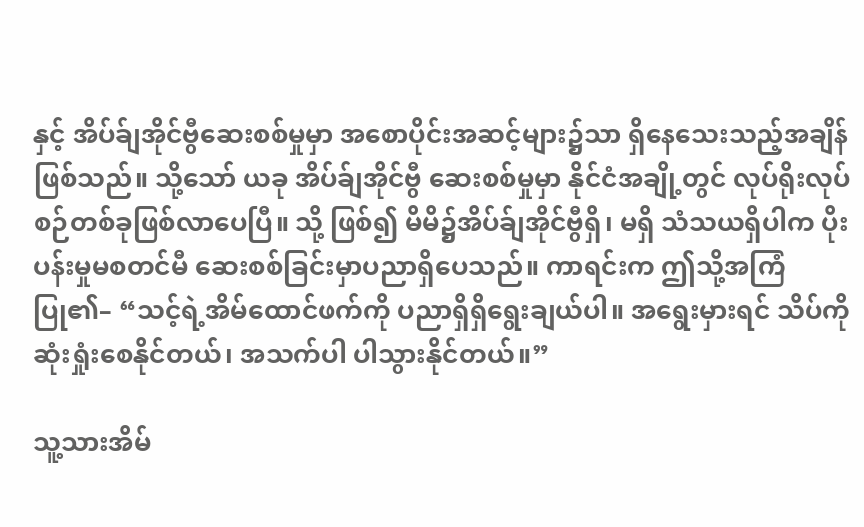နှင့် အိပ်ခ်ျအိုင်ဗွီဆေးစစ်မှုမှာ အစောပိုင်းအဆင့်များ၌သာ ရှိနေသေးသည့်အချိန်ဖြစ်သည်။ သို့သော် ယခု အိပ်ခ်ျအိုင်ဗွီ ဆေးစစ်မှုမှာ နိုင်ငံအချို့တွင် လုပ်ရိုးလုပ်စဉ်တစ်ခုဖြစ်လာပေပြီ။ သို့ ဖြစ်၍ မိမိ၌အိပ်ခ်ျအိုင်ဗွီရှိ၊ မရှိ သံသယရှိပါက ပိုးပန်းမှုမစတင်မီ ဆေးစစ်ခြင်းမှာပညာရှိပေသည်။ ကာရင်းက ဤသို့အကြံပြု၏– “သင့်ရဲ့အိမ်ထောင်ဖက်ကို ပညာရှိရှိရွေးချယ်ပါ။ အရွေးမှားရင် သိပ်ကိုဆုံးရှုံးစေနိုင်တယ်၊ အသက်ပါ ပါသွားနိုင်တယ်။”

သူ့သားအိမ်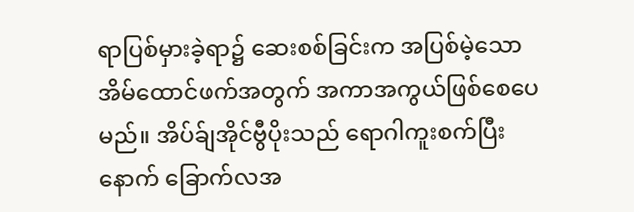ရာပြစ်မှားခဲ့ရာ၌ ဆေးစစ်ခြင်းက အပြစ်မဲ့သောအိမ်ထောင်ဖက်အတွက် အကာအကွယ်ဖြစ်စေပေမည်။ အိပ်ခ်ျအိုင်ဗွီပိုးသည် ရောဂါကူးစက်ပြီးနောက် ခြောက်လအ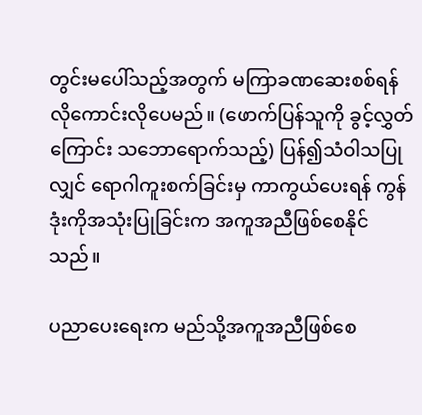တွင်းမပေါ်သည့်အတွက် မကြာခဏဆေးစစ်ရန် လိုကောင်းလိုပေမည်။ (ဖောက်ပြန်သူကို ခွင့်လွှတ်ကြောင်း သဘောရောက်သည့်) ပြန်၍သံဝါသပြုလျှင် ရောဂါကူးစက်ခြင်းမှ ကာကွယ်ပေးရန် ကွန်ဒုံးကိုအသုံးပြုခြင်းက အကူအညီဖြစ်စေနိုင်သည်။

ပညာပေးရေးက မည်သို့အကူအညီဖြစ်စေ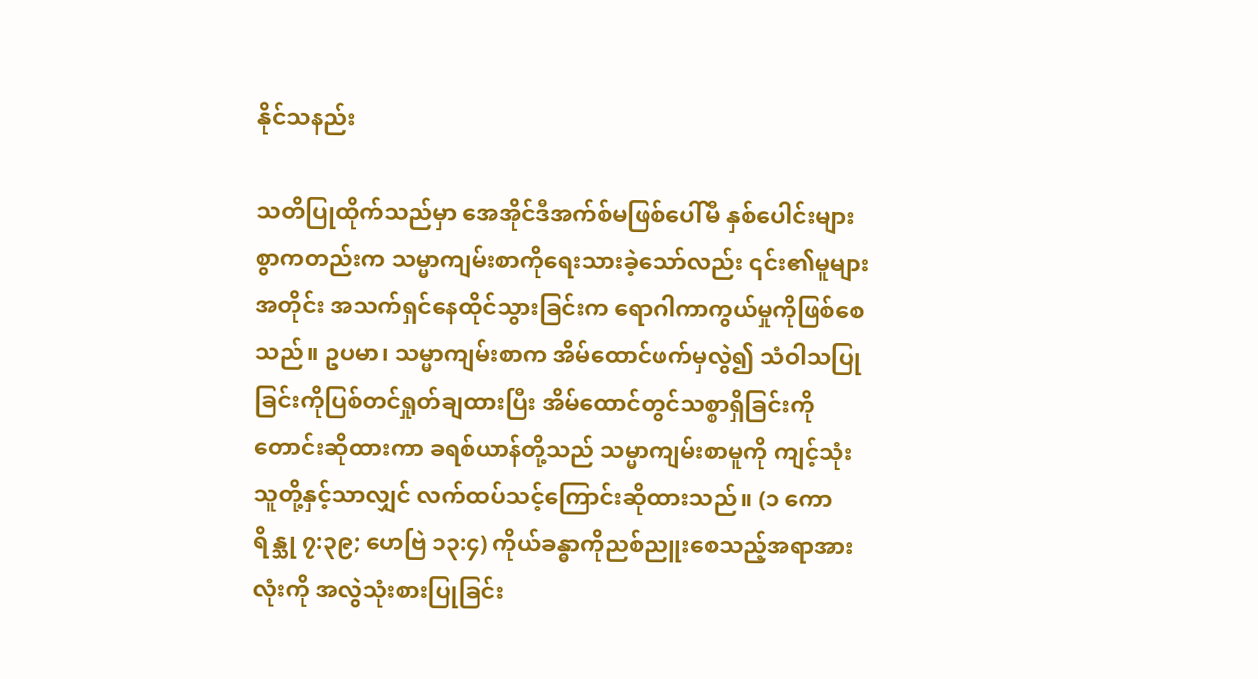နိုင်သနည်း

သတိပြုထိုက်သည်မှာ အေအိုင်ဒီအက်စ်မဖြစ်ပေါ်မီ နှစ်ပေါင်းများစွာကတည်းက သမ္မာကျမ်းစာကိုရေးသားခဲ့သော်လည်း ၎င်း၏မူများအတိုင်း အသက်ရှင်နေထိုင်သွားခြင်းက ရောဂါကာကွယ်မှုကိုဖြစ်စေသည်။ ဥပမာ၊ သမ္မာကျမ်းစာက အိမ်ထောင်ဖက်မှလွဲ၍ သံဝါသပြုခြင်းကိုပြစ်တင်ရှုတ်ချထားပြီး အိမ်ထောင်တွင်သစ္စာရှိခြင်းကို တောင်းဆိုထားကာ ခရစ်ယာန်တို့သည် သမ္မာကျမ်းစာမူကို ကျင့်သုံးသူတို့နှင့်သာလျှင် လက်ထပ်သင့်ကြောင်းဆိုထားသည်။ (၁ ကောရိန္သု ၇:၃၉; ဟေဗြဲ ၁၃:၄) ကိုယ်ခန္ဓာကိုညစ်ညူးစေသည့်အရာအားလုံးကို အလွဲသုံးစားပြုခြင်း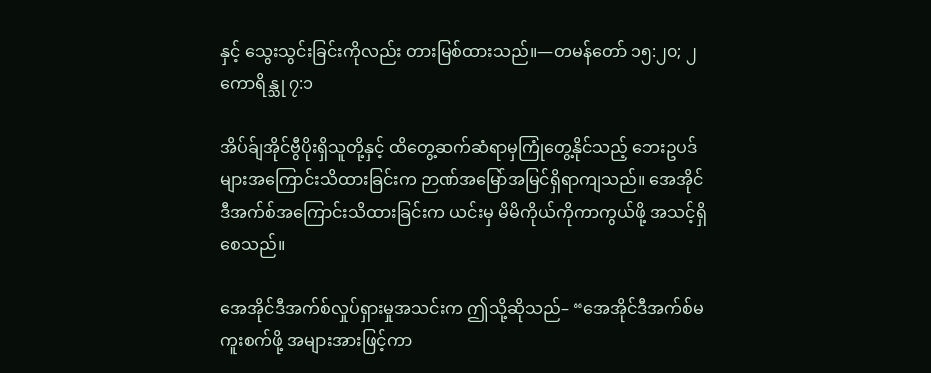နှင့် သွေးသွင်းခြင်းကိုလည်း တားမြစ်ထားသည်။—တမန်တော် ၁၅:၂၀; ၂ ကောရိန္သု ၇:၁

အိပ်ခ်ျအိုင်ဗွီပိုးရှိသူတို့နှင့် ထိတွေ့ဆက်ဆံရာမှကြုံတွေ့နိုင်သည့် ဘေးဥပဒ်များအကြောင်းသိထားခြင်းက ဉာဏ်အမြော်အမြင်ရှိရာကျသည်။ အေအိုင်ဒီအက်စ်အကြောင်းသိထားခြင်းက ယင်းမှ မိမိကိုယ်ကိုကာကွယ်ဖို့ အသင့်ရှိစေသည်။

အေအိုင်ဒီအက်စ်လှုပ်ရှားမှုအသင်းက ဤသို့ဆိုသည်– “အေအိုင်ဒီအက်စ်မကူးစက်ဖို့ အများအားဖြင့်ကာ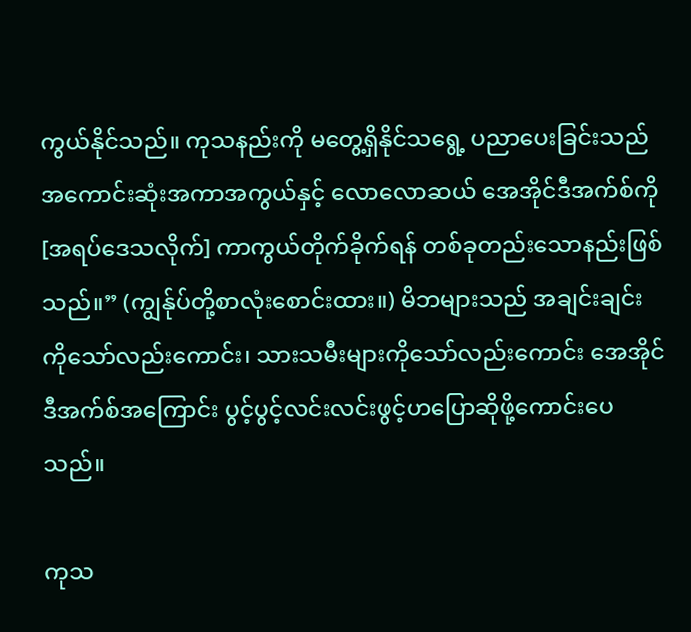ကွယ်နိုင်သည်။ ကုသနည်းကို မတွေ့ရှိနိုင်သရွေ့ ပညာပေးခြင်းသည် အကောင်းဆုံးအကာအကွယ်နှင့် လောလောဆယ် အေအိုင်ဒီအက်စ်ကို [အရပ်ဒေသလိုက်] ကာကွယ်တိုက်ခိုက်ရန် တစ်ခုတည်းသောနည်းဖြစ်သည်။” (ကျွန်ုပ်တို့စာလုံးစောင်းထား။) မိဘများသည် အချင်းချင်းကိုသော်လည်းကောင်း၊ သားသမီးများကိုသော်လည်းကောင်း အေအိုင်ဒီအက်စ်အကြောင်း ပွင့်ပွင့်လင်းလင်းဖွင့်ဟပြောဆိုဖို့ကောင်းပေသည်။

ကုသ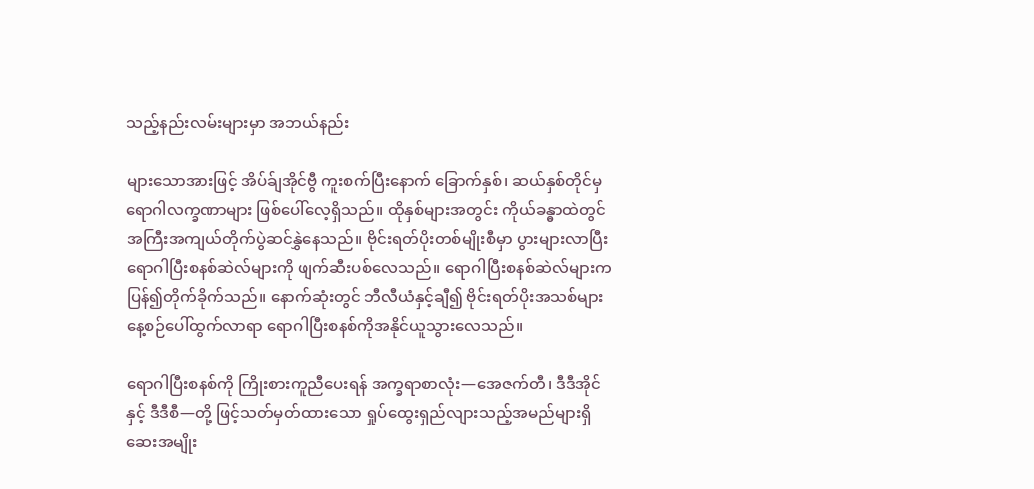သည့်နည်းလမ်းများမှာ အဘယ်နည်း

များသောအားဖြင့် အိပ်ခ်ျအိုင်ဗွီ ကူးစက်ပြီးနောက် ခြောက်နှစ်၊ ဆယ်နှစ်တိုင်မှ ရောဂါလက္ခဏာများ ဖြစ်ပေါ်လေ့ရှိသည်။ ထိုနှစ်များအတွင်း ကိုယ်ခန္ဓာထဲတွင် အကြီးအကျယ်တိုက်ပွဲဆင်နွှဲနေသည်။ ဗိုင်းရတ်ပိုးတစ်မျိုးစီမှာ ပွားများလာပြီး ရောဂါပြီးစနစ်ဆဲလ်များကို ဖျက်ဆီးပစ်လေသည်။ ရောဂါပြီးစနစ်ဆဲလ်များက ပြန်၍တိုက်ခိုက်သည်။ နောက်ဆုံးတွင် ဘီလီယံနှင့်ချီ၍ ဗိုင်းရတ်ပိုးအသစ်များ နေ့စဉ်ပေါ်ထွက်လာရာ ရောဂါပြီးစနစ်ကိုအနိုင်ယူသွားလေသည်။

ရောဂါပြီးစနစ်ကို ကြိုးစားကူညီပေးရန် အက္ခရာစာလုံး—အေဇက်တီ၊ ဒီဒီအိုင်နှင့် ဒီဒီစီ—တို့ ဖြင့်သတ်မှတ်ထားသော ရှုပ်ထွေးရှည်လျားသည့်အမည်များရှိ ဆေးအမျိုး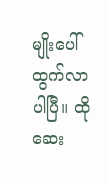မျိုးပေါ်ထွက်လာပါပြီ။ ထိုဆေး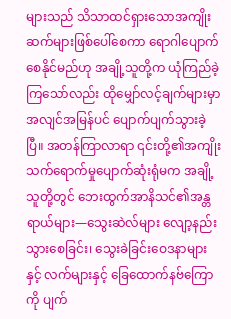များသည် သိသာထင်ရှားသောအကျိုးဆက်များဖြစ်ပေါ်စေကာ ရောဂါပျောက်စေနိုင်မည်ဟု အချို့သူတို့က ယုံကြည်ခဲ့ကြသော်လည်း ထိုမျှော်လင့်ချက်များမှာ အလျင်အမြန်ပင် ပျောက်ပျက်သွားခဲ့ပြီ။ အတန်ကြာလာရာ ၎င်းတို့၏အကျိုးသက်ရောက်မှုပျောက်ဆုံးရုံမက အချို့သူတို့တွင် ဘေးထွက်အာနိသင်၏အန္တရာယ်များ—သွေးဆဲလ်များ လျော့နည်းသွားစေခြင်း၊ သွေးခဲခြင်းဝေဒနာများနှင့် လက်များနှင့် ခြေထောက်နဗ်ကြောကို ပျက်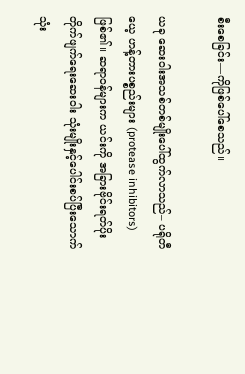စီးစေခြင်း—ကိုဖြစ်ပေါ်စေသည်။

ယခု ဆေးဝါးအသစ်တစ်မျိုးပေါ်ထွက်လာသည်– ပရိုတီယေ့ ဟန့်တားပစ္စည်းများ (protease inhibitors) ဖြစ်၏။ ဆရာဝန်များက ယင်းကို အခြားဗိုင်းရတ်ပိုးတိုက်ဖျက်ရေးဆေးဝါး သုံးမျိုးနှင့်ပေါင်းစပ်ပြီးသောက်သုံး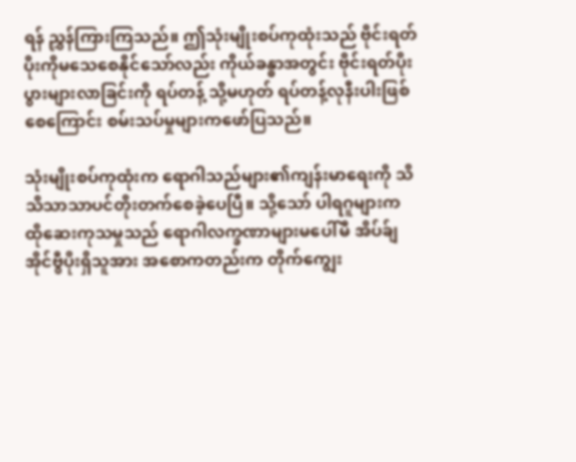ရန် ညွှန်ကြားကြသည်။ ဤသုံးမျိုးစပ်ကုထုံးသည် ဗိုင်းရတ်ပိုးကိုမသေစေနိုင်သော်လည်း ကိုယ်ခန္ဓာအတွင်း ဗိုင်းရတ်ပိုးပွားများလာခြင်းကို ရပ်တန့် သို့မဟုတ် ရပ်တန့်လုနီးပါးဖြစ်စေကြောင်း စမ်းသပ်မှုများကဖော်ပြသည်။

သုံးမျိုးစပ်ကုထုံးက ရောဂါသည်များ၏ကျန်းမာရေးကို သိသိသာသာပင်တိုးတက်စေခဲ့ပေပြီ။ သို့သော် ပါရဂူများက ထိုဆေးကုသမှုသည် ရောဂါလက္ခဏာများမပေါ်မီ အိပ်ခ်ျအိုင်ဗွီပိုးရှိသူအား အစောကတည်းက တိုက်ကျွေး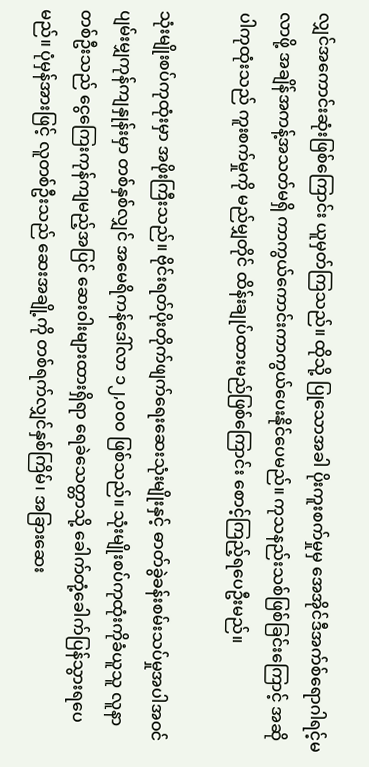လျှင်အကောင်းဆုံးဖြစ်ကြောင်း ယူမှတ်ကြသည်။ ထိုသို့ ပြုသောအခါ ပိုးကူးစက်မှုမှ အေအိုင်ဒီအက်စ်ရောဂါရင့်မလာဖို့ အချိန်အကန့်အသတ်မရှိ ကာကွယ်ကောင်းကာကွယ်ပေးနိုင်ပေမည်။ ကုသနည်းသစ်ဖြစ်ခြင်းကြောင့် အဆိုပါကုထုံးသည် ကူးစက်မှုကို မည်မျှတိုင် ထိန်းချုပ်ထားမည်ဖြစ်ကြောင်း စောင့်ကြည့်ရပေဦးမည်။

သုံးမျိုးစပ်ကုထုံးမှာ အဖိုးကြီးသည်။ ဗိုင်းရတ်ပိုးတိုက်ဖျက်ရေးဆေးသုံးမျိုးနှင့် ဓာတ်ခွဲခန်းစမ်းသပ်မှုအပါအဝင် ပျမ်းမျှကုန်ကျနှုန်းမှာ တစ်နှစ်လျှင် အမေရိကန်ဒေါ်လာ ၁၂,၀၀၀ ဖြစ်သည်။ သုံးမျိုးစပ်ကုထုံးကိုခံယူသူ လူနာတစ်ဦးသည် ငွေကြေးကုန်ကျမည့်အပြင် ဆေးဝါးများထားရှိရာ ရေခဲသေတ္တာသို့ ခေါက်တုံ့ခေါက်ပြန်သွားရပေမည်။ ပုံမှန်အားဖြင့် လူတစ်ဦးသည် ဆေးအချို့ကို တစ်ရက်လျှင်နှစ်ကြိမ်၊ အခြားဆေး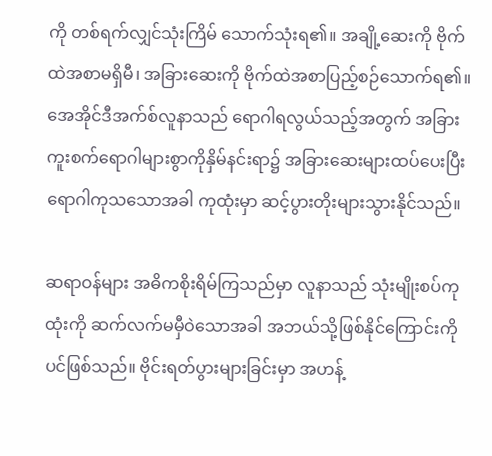ကို တစ်ရက်လျှင်သုံးကြိမ် သောက်သုံးရ၏။ အချို့ဆေးကို ဗိုက်ထဲအစာမရှိမီ၊ အခြားဆေးကို ဗိုက်ထဲအစာပြည့်စဉ်သောက်ရ၏။ အေအိုင်ဒီအက်စ်လူနာသည် ရောဂါရလွယ်သည့်အတွက် အခြားကူးစက်ရောဂါများစွာကိုနှိမ်နင်းရာ၌ အခြားဆေးများထပ်ပေးပြီး ရောဂါကုသသောအခါ ကုထုံးမှာ ဆင့်ပွားတိုးများသွားနိုင်သည်။

ဆရာဝန်များ အဓိကစိုးရိမ်ကြသည်မှာ လူနာသည် သုံးမျိုးစပ်ကုထုံးကို ဆက်လက်မမှီဝဲသောအခါ အဘယ်သို့ဖြစ်နိုင်ကြောင်းကိုပင်ဖြစ်သည်။ ဗိုင်းရတ်ပွားများခြင်းမှာ အဟန့်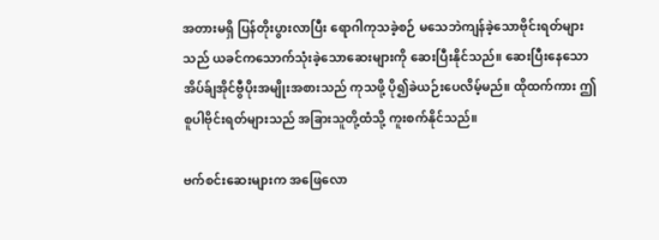အတားမရှိ ပြန်တိုးပွားလာပြီး ရောဂါကုသခဲ့စဉ် မသေဘဲကျန်ခဲ့သောဗိုင်းရတ်များသည် ယခင်ကသောက်သုံးခဲ့သောဆေးများကို ဆေးပြီးနိုင်သည်။ ဆေးပြီးနေသော အိပ်ခ်ျအိုင်ဗွီပိုးအမျိုးအစားသည် ကုသဖို့ ပို၍ခဲယဉ်းပေလိမ့်မည်။ ထိုထက်ကား ဤစူပါဗိုင်းရတ်များသည် အခြားသူတို့ထံသို့ ကူးစက်နိုင်သည်။

ဗက်စင်းဆေးများက အဖြေလော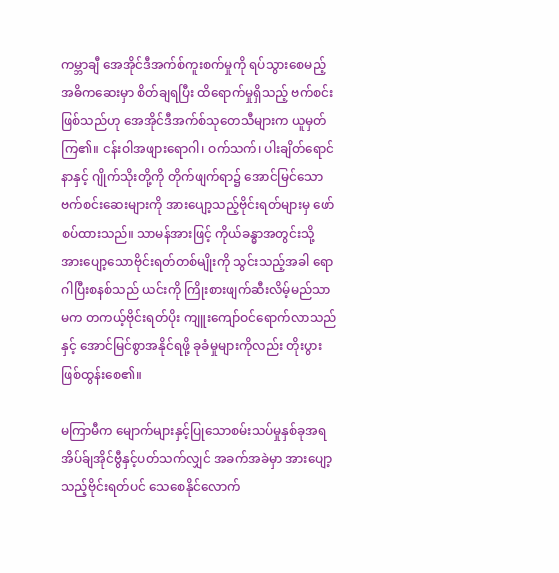ကမ္ဘာချီ အေအိုင်ဒီအက်စ်ကူးစက်မှုကို ရပ်သွားစေမည့်အဓိကဆေးမှာ စိတ်ချရပြီး ထိရောက်မှုရှိသည့် ဗက်စင်းဖြစ်သည်ဟု အေအိုင်ဒီအက်စ်သုတေသီများက ယူမှတ်ကြ၏။ ငန်းဝါအဖျားရောဂါ၊ ဝက်သက်၊ ပါးချိတ်ရောင်နာနှင့် ဂျိုက်သိုးတို့ကို တိုက်ဖျက်ရာ၌ အောင်မြင်သောဗက်စင်းဆေးများကို အားပျော့သည့်ဗိုင်းရတ်များမှ ဖော်စပ်ထားသည်။ သာမန်အားဖြင့် ကိုယ်ခန္ဓာအတွင်းသို့ အားပျော့သောဗိုင်းရတ်တစ်မျိုးကို သွင်းသည့်အခါ ရောဂါပြီးစနစ်သည် ယင်းကို ကြိုးစားဖျက်ဆီးလိမ့်မည်သာမက တကယ့်ဗိုင်းရတ်ပိုး ကျူးကျော်ဝင်ရောက်လာသည်နှင့် အောင်မြင်စွာအနိုင်ရဖို့ ခုခံမှုများကိုလည်း တိုးပွားဖြစ်ထွန်းစေ၏။

မကြာမီက မျောက်များနှင့်ပြုသောစမ်းသပ်မှုနှစ်ခုအရ အိပ်ခ်ျအိုင်ဗွီနှင့်ပတ်သက်လျှင် အခက်အခဲမှာ အားပျော့သည့်ဗိုင်းရတ်ပင် သေစေနိုင်လောက်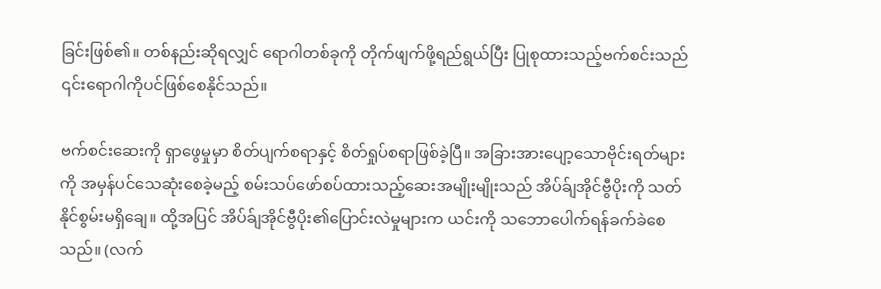ခြင်းဖြစ်၏။ တစ်နည်းဆိုရလျှင် ရောဂါတစ်ခုကို တိုက်ဖျက်ဖို့ရည်ရွယ်ပြီး ပြုစုထားသည့်ဗက်စင်းသည် ၎င်းရောဂါကိုပင်ဖြစ်စေနိုင်သည်။

ဗက်စင်းဆေးကို ရှာဖွေမှုမှာ စိတ်ပျက်စရာနှင့် စိတ်ရှုပ်စရာဖြစ်ခဲ့ပြီ။ အခြားအားပျော့သောဗိုင်းရတ်များကို အမှန်ပင်သေဆုံးစေခဲ့မည့် စမ်းသပ်ဖော်စပ်ထားသည့်ဆေးအမျိုးမျိုးသည် အိပ်ခ်ျအိုင်ဗွီပိုးကို သတ်နိုင်စွမ်းမရှိချေ။ ထို့အပြင် အိပ်ခ်ျအိုင်ဗွီပိုး၏ပြောင်းလဲမှုများက ယင်းကို သဘောပေါက်ရန်ခက်ခဲစေသည်။ (လက်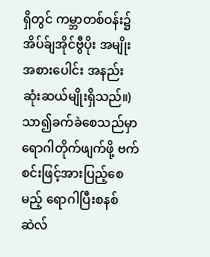ရှိတွင် ကမ္ဘာတစ်ဝန်း၌ အိပ်ခ်ျအိုင်ဗွီပိုး အမျိုးအစားပေါင်း အနည်းဆုံးဆယ်မျိုးရှိသည်။) သာ၍ခက်ခဲစေသည်မှာ ရောဂါတိုက်ဖျက်ဖို့ ဗက်စင်းဖြင့်အားပြည့်စေမည့် ရောဂါပြီးစနစ်ဆဲလ်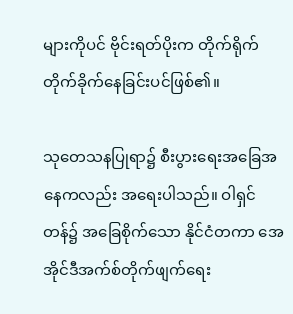များကိုပင် ဗိုင်းရတ်ပိုးက တိုက်ရိုက်တိုက်ခိုက်နေခြင်းပင်ဖြစ်၏။

သုတေသနပြုရာ၌ စီးပွားရေးအခြေအနေကလည်း အရေးပါသည်။ ဝါရှင်တန်၌ အခြေစိုက်သော နိုင်ငံတကာ အေအိုင်ဒီအက်စ်တိုက်ဖျက်ရေး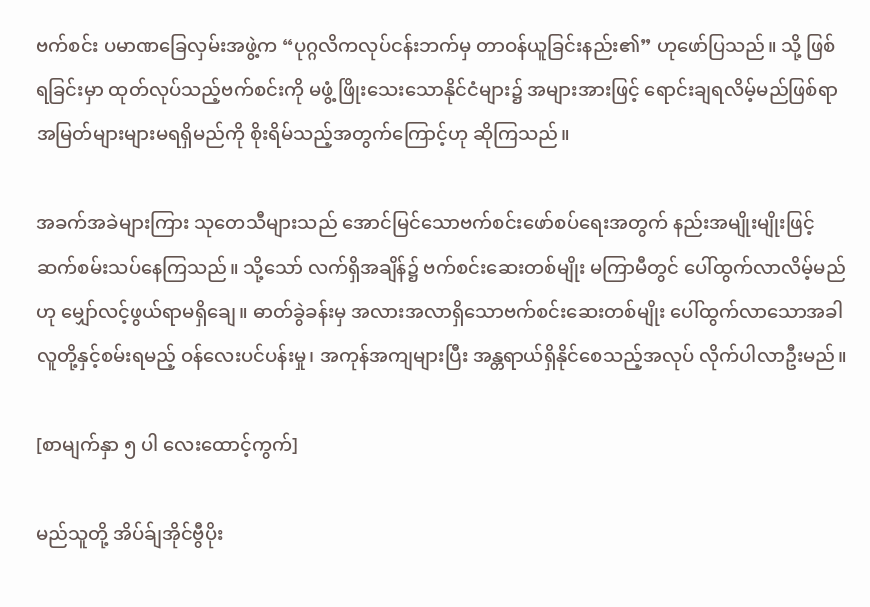ဗက်စင်း ပမာဏခြေလှမ်းအဖွဲ့က “ပုဂ္ဂလိကလုပ်ငန်းဘက်မှ တာဝန်ယူခြင်းနည်း၏” ဟုဖော်ပြသည်။ သို့ ဖြစ်ရခြင်းမှာ ထုတ်လုပ်သည့်ဗက်စင်းကို မဖွံ့ ဖြိုးသေးသောနိုင်ငံများ၌ အများအားဖြင့် ရောင်းချရလိမ့်မည်ဖြစ်ရာ အမြတ်များများမရရှိမည်ကို စိုးရိမ်သည့်အတွက်ကြောင့်ဟု ဆိုကြသည်။

အခက်အခဲများကြား သုတေသီများသည် အောင်မြင်သောဗက်စင်းဖော်စပ်ရေးအတွက် နည်းအမျိုးမျိုးဖြင့် ဆက်စမ်းသပ်နေကြသည်။ သို့သော် လက်ရှိအချိန်၌ ဗက်စင်းဆေးတစ်မျိုး မကြာမီတွင် ပေါ်ထွက်လာလိမ့်မည်ဟု မျှော်လင့်ဖွယ်ရာမရှိချေ။ ဓာတ်ခွဲခန်းမှ အလားအလာရှိသောဗက်စင်းဆေးတစ်မျိုး ပေါ်ထွက်လာသောအခါ လူတို့နှင့်စမ်းရမည့် ဝန်လေးပင်ပန်းမှု၊ အကုန်အကျများပြီး အန္တရာယ်ရှိနိုင်စေသည့်အလုပ် လိုက်ပါလာဦးမည်။

[စာမျက်နှာ ၅ ပါ လေးထောင့်ကွက်]

မည်သူတို့ အိပ်ခ်ျအိုင်ဗွီပိုး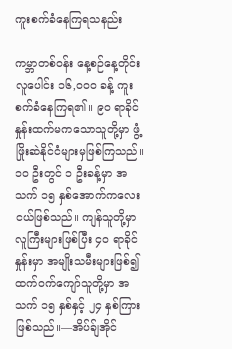ကူးစက်ခံနေကြရသနည်း

ကမ္ဘာတစ်ဝန်း နေ့စဉ်နေ့တိုင်း လူပေါင်း ၁၆,၀၀၀ ခန့် ကူးစက်ခံနေကြရ၏။ ၉၀ ရာခိုင်နှုန်းထက်မကသောသူတို့မှာ ဖွံ့ ဖြိုးဆဲနိုင်ငံများမှဖြစ်ကြသည်။ ၁၀ ဦးတွင် ၁ ဦးခန့်မှာ အသက် ၁၅ နှစ်အောက်ကလေးငယ်ဖြစ်သည်။ ကျန်သူတို့မှာ လူကြီးများဖြစ်ပြီး ၄၀ ရာခိုင်နှုန်းမှာ အမျိုးသမီးများဖြစ်၍ ထက်ဝက်ကျော်သူတို့မှာ အသက် ၁၅ နှစ်နှင့် ၂၄ နှစ်ကြားဖြစ်သည်။—အိပ်ခ်ျအိုင်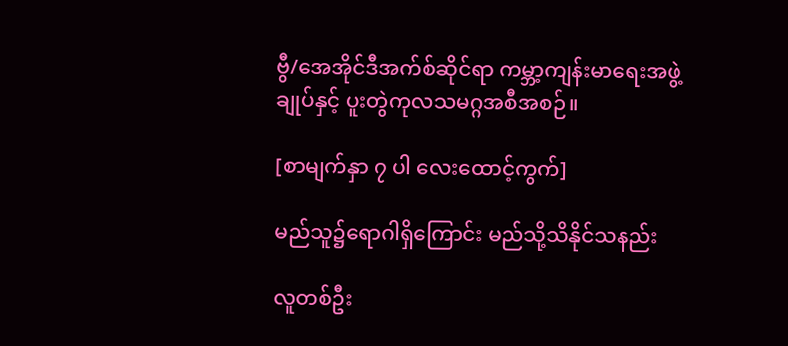ဗွီ/အေအိုင်ဒီအက်စ်ဆိုင်ရာ ကမ္ဘာ့ကျန်းမာရေးအဖွဲ့ချုပ်နှင့် ပူးတွဲကုလသမဂ္ဂအစီအစဉ်။

[စာမျက်နှာ ၇ ပါ လေးထောင့်ကွက်]

မည်သူ၌ရောဂါရှိကြောင်း မည်သို့သိနိုင်သနည်း

လူတစ်ဦး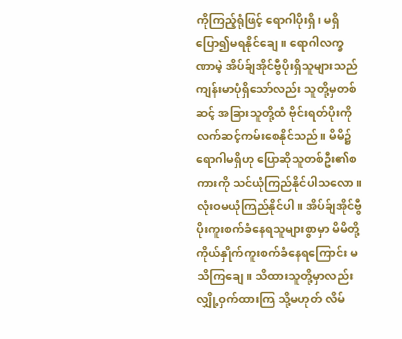ကိုကြည့်ရုံဖြင့် ရောဂါပိုးရှိ၊ မရှိ ပြော၍မရနိုင်ချေ။ ရောဂါလက္ခဏာမဲ့ အိပ်ခ်ျအိုင်ဗွီပိုးရှိသူများသည် ကျန်းမာပုံရှိသော်လည်း သူတို့မှတစ်ဆင့် အခြားသူတို့ထံ ဗိုင်းရတ်ပိုးကို လက်ဆင့်ကမ်းစေနိုင်သည်။ မိမိ၌ရောဂါမရှိဟု ပြောဆိုသူတစ်ဦး၏စကားကို သင်ယုံကြည်နိုင်ပါသလော။ လုံးဝမယုံကြည်နိုင်ပါ။ အိပ်ခ်ျအိုင်ဗွီပိုးကူးစက်ခံနေရသူများစွာမှာ မိမိတို့ကိုယ်နှိုက်ကူးစက်ခံနေရကြောင်း မသိကြချေ။ သိထားသူတို့မှာလည်း လျှို့ဝှက်ထားကြ သို့မဟုတ် လိမ်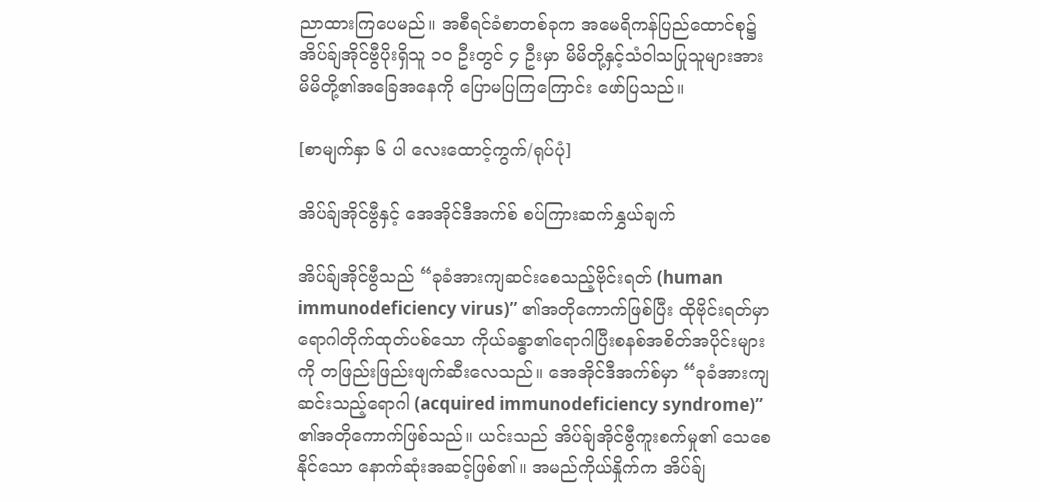ညာထားကြပေမည်။ အစီရင်ခံစာတစ်ခုက အမေရိကန်ပြည်ထောင်စု၌ အိပ်ခ်ျအိုင်ဗွီပိုးရှိသူ ၁၀ ဦးတွင် ၄ ဦးမှာ မိမိတို့နှင့်သံဝါသပြုသူများအား မိမိတို့၏အခြေအနေကို ပြောမပြကြကြောင်း ဖော်ပြသည်။

[စာမျက်နှာ ၆ ပါ လေးထောင့်ကွက်/ရုပ်ပုံ]

အိပ်ခ်ျအိုင်ဗွီနှင့် အေအိုင်ဒီအက်စ် စပ်ကြားဆက်နွှယ်ချက်

အိပ်ခ်ျအိုင်ဗွီသည် “ခုခံအားကျဆင်းစေသည့်ဗိုင်းရတ် (human immunodeficiency virus)” ၏အတိုကောက်ဖြစ်ပြီး ထိုဗိုင်းရတ်မှာ ရောဂါတိုက်ထုတ်ပစ်သော ကိုယ်ခန္ဓာ၏ရောဂါပြီးစနစ်အစိတ်အပိုင်းများကို တဖြည်းဖြည်းဖျက်ဆီးလေသည်။ အေအိုင်ဒီအက်စ်မှာ “ခုခံအားကျဆင်းသည့်ရောဂါ (acquired immunodeficiency syndrome)” ၏အတိုကောက်ဖြစ်သည်။ ယင်းသည် အိပ်ခ်ျအိုင်ဗွီကူးစက်မှု၏ သေစေနိုင်သော နောက်ဆုံးအဆင့်ဖြစ်၏။ အမည်ကိုယ်နှိုက်က အိပ်ခ်ျ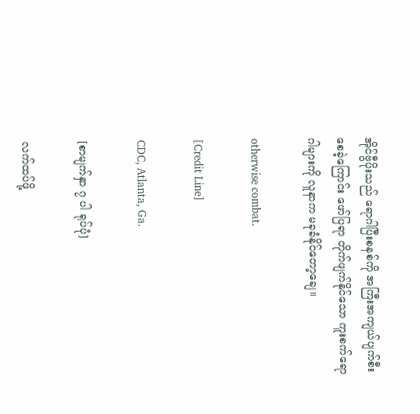အိုင်ဗွီပိုးသည် ရောဂါပြီးစနစ်ကို အကြီးအကျယ်ပျက်စီးစေခဲ့ကြောင်း ဖော်ပြရာ တိုက်ဖျက်နိုင်သော ကူးစက်ရောဂါများကို လူနာက မခုခံနိုင်တော့ချေ။

otherwise combat.

[Credit Line]

CDC, Atlanta, Ga.

[စာမျက်နှာ ၇ ပါ ရုပ်ပုံ]

လက်ထပ်ဖို့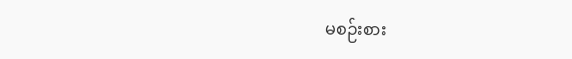မစဉ်းစား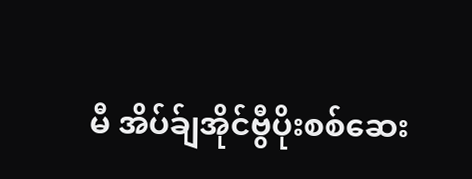မီ အိပ်ခ်ျအိုင်ဗွီပိုးစစ်ဆေး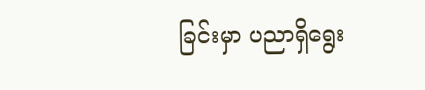ခြင်းမှာ ပညာရှိရွေး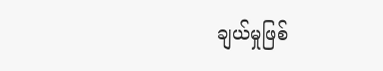ချယ်မှုဖြစ်